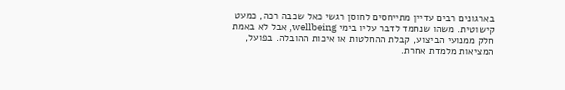בארגונים רבים עדיין מתייחסים לחוסן רגשי כאל שכבה רכה, כמעט קישוטית. משהו שנחמד לדבר עליו בימי wellbeing, אבל לא באמת חלק ממנועי הביצוע, קבלת ההחלטות או איכות ההובלה. בפועל, המציאות מלמדת אחרת.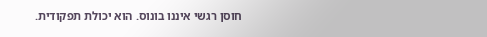חוסן רגשי איננו בונוס. הוא יכולת תפקודית.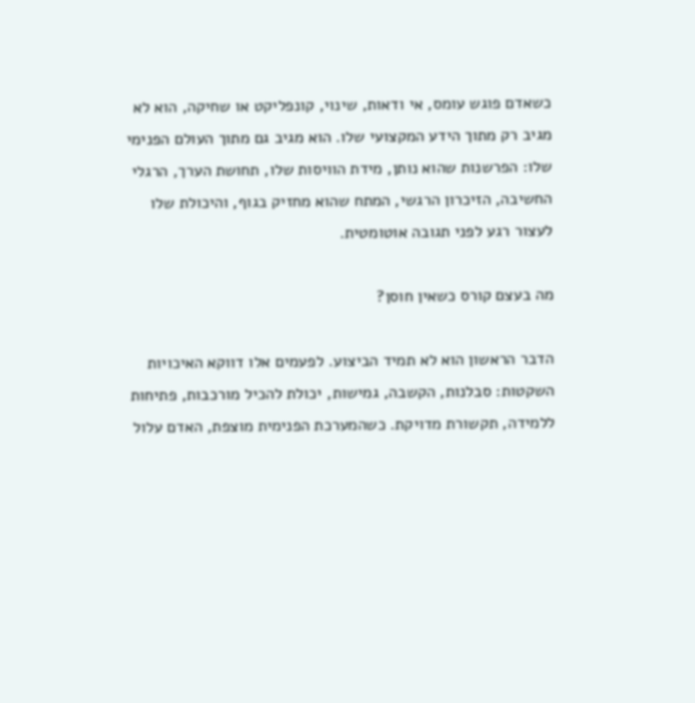כשאדם פוגש עומס, אי ודאות, שינוי, קונפליקט או שחיקה, הוא לא מגיב רק מתוך הידע המקצועי שלו. הוא מגיב גם מתוך העולם הפנימי שלו: הפרשנות שהוא נותן, מידת הוויסות שלו, תחושת הערך, הרגלי החשיבה, הזיכרון הרגשי, המתח שהוא מחזיק בגוף, והיכולת שלו לעצור רגע לפני תגובה אוטומטית.

מה בעצם קורס כשאין חוסן?

הדבר הראשון הוא לא תמיד הביצוע. לפעמים אלו דווקא האיכויות השקטות: סבלנות, הקשבה, גמישות, יכולת להכיל מורכבות, פתיחות ללמידה, תקשורת מדויקת. כשהמערכת הפנימית מוצפת, האדם עלול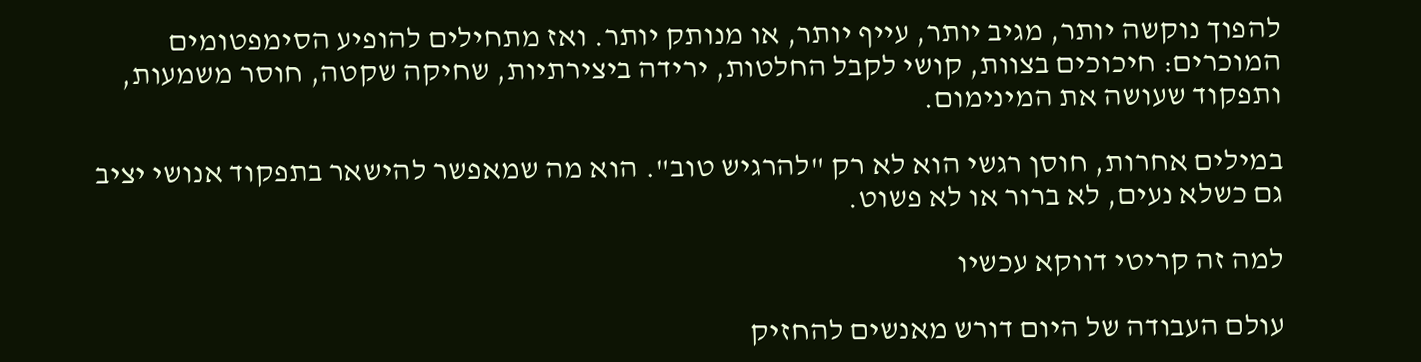להפוך נוקשה יותר, מגיב יותר, עייף יותר, או מנותק יותר. ואז מתחילים להופיע הסימפטומים המוכרים: חיכוכים בצוות, קושי לקבל החלטות, ירידה ביצירתיות, שחיקה שקטה, חוסר משמעות, ותפקוד שעושה את המינימום.

במילים אחרות, חוסן רגשי הוא לא רק "להרגיש טוב". הוא מה שמאפשר להישאר בתפקוד אנושי יציב גם כשלא נעים, לא ברור או לא פשוט.

למה זה קריטי דווקא עכשיו

עולם העבודה של היום דורש מאנשים להחזיק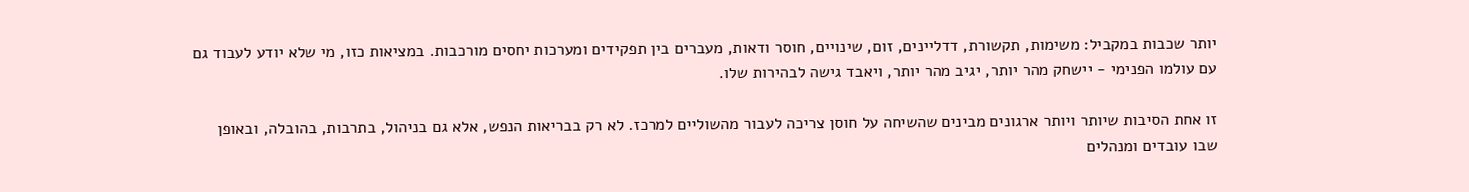יותר שכבות במקביל: משימות, תקשורת, דדליינים, זום, שינויים, חוסר ודאות, מעברים בין תפקידים ומערכות יחסים מורכבות. במציאות כזו, מי שלא יודע לעבוד גם עם עולמו הפנימי - יישחק מהר יותר, יגיב מהר יותר, ויאבד גישה לבהירות שלו.

זו אחת הסיבות שיותר ויותר ארגונים מבינים שהשיחה על חוסן צריכה לעבור מהשוליים למרכז. לא רק בבריאות הנפש, אלא גם בניהול, בתרבות, בהובלה, ובאופן שבו עובדים ומנהלים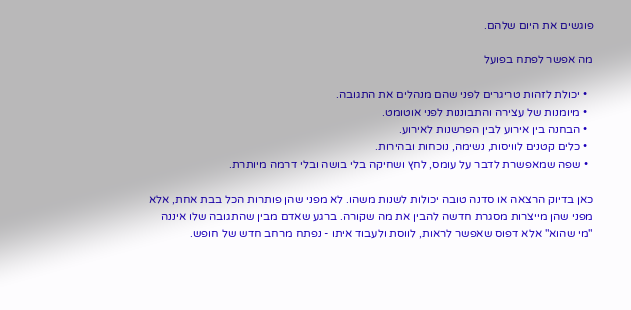פוגשים את היום שלהם.

מה אפשר לפתח בפועל

  • יכולת לזהות טריגרים לפני שהם מנהלים את התגובה.
  • מיומנות של עצירה והתבוננות לפני אוטומט.
  • הבחנה בין אירוע לבין הפרשנות לאירוע.
  • כלים קטנים לוויסות, נשימה, נוכחות ובהירות.
  • שפה שמאפשרת לדבר על עומס, לחץ ושחיקה בלי בושה ובלי דרמה מיותרת.

כאן בדיוק הרצאה או סדנה טובה יכולות לשנות משהו. לא מפני שהן פותרות הכל בבת אחת, אלא מפני שהן מייצרות מסגרת חדשה להבין את מה שקורה. ברגע שאדם מבין שהתגובה שלו איננה "מי שהוא" אלא דפוס שאפשר לראות, לווסת ולעבוד איתו - נפתח מרחב חדש של חופש.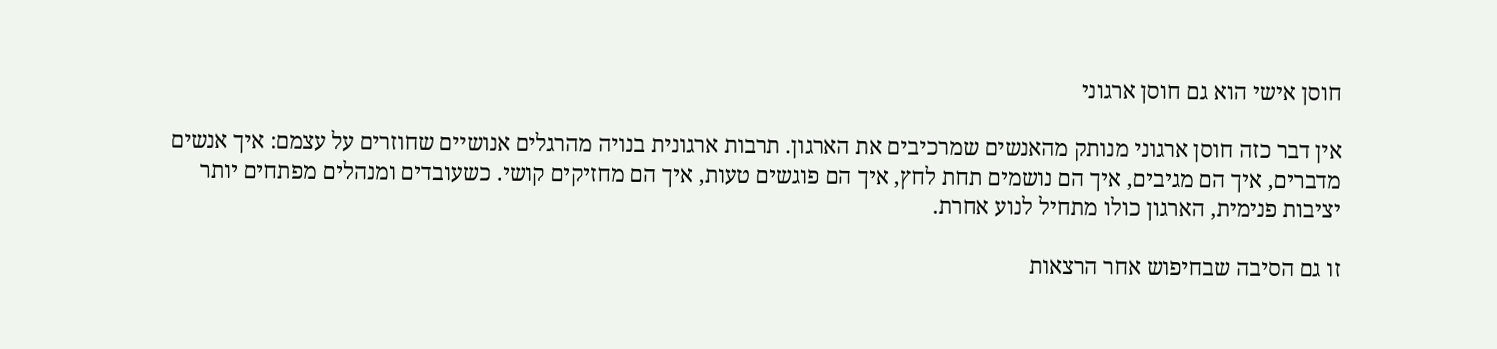חוסן אישי הוא גם חוסן ארגוני

אין דבר כזה חוסן ארגוני מנותק מהאנשים שמרכיבים את הארגון. תרבות ארגונית בנויה מהרגלים אנושיים שחוזרים על עצמם: איך אנשים מדברים, איך הם מגיבים, איך הם נושמים תחת לחץ, איך הם פוגשים טעות, איך הם מחזיקים קושי. כשעובדים ומנהלים מפתחים יותר יציבות פנימית, הארגון כולו מתחיל לנוע אחרת.

זו גם הסיבה שבחיפוש אחר הרצאות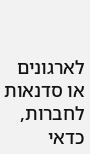לארגונים או סדנאות לחברות, כדאי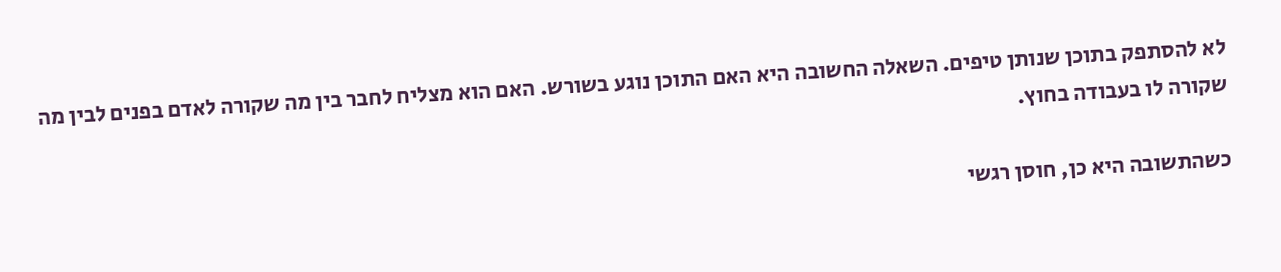לא להסתפק בתוכן שנותן טיפים. השאלה החשובה היא האם התוכן נוגע בשורש. האם הוא מצליח לחבר בין מה שקורה לאדם בפנים לבין מה שקורה לו בעבודה בחוץ.

כשהתשובה היא כן, חוסן רגשי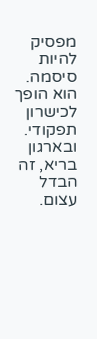מפסיק להיות סיסמה. הוא הופך לכישרון תפקודי. ובארגון בריא, זה הבדל עצום.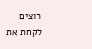רוצים לקחת את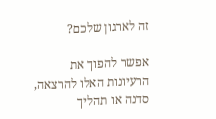זה לארגון שלכם?

אפשר להפוך את הרעיונות האלו להרצאה, סדנה או תהליך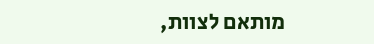מותאם לצוות,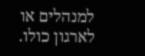למנהלים או לארגון כולו.